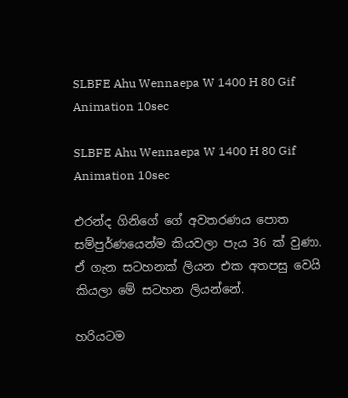SLBFE Ahu Wennaepa W 1400 H 80 Gif Animation 10sec

SLBFE Ahu Wennaepa W 1400 H 80 Gif Animation 10sec

එරන්ද ගිනිගේ ගේ අවතරණය පොත සම්පුර්ණයෙන්ම කියවලා පැය 36 ක් වුණා. ඒ ගැන සටහනක් ලියන එක අතපසු වෙයි කියලා මේ සටහන ලියන්නේ.

හරියටම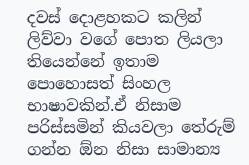දවස් දොළහකට කලින් ලිව්වා වගේ පොත ලියලා තියෙන්නේ ඉතාම පොහොසත් සිංහල භාෂාවකින්.ඒ නිසාම පරිස්සමින් කියවලා තේරුම් ගන්න ඕන නිසා සාමාන්‍ය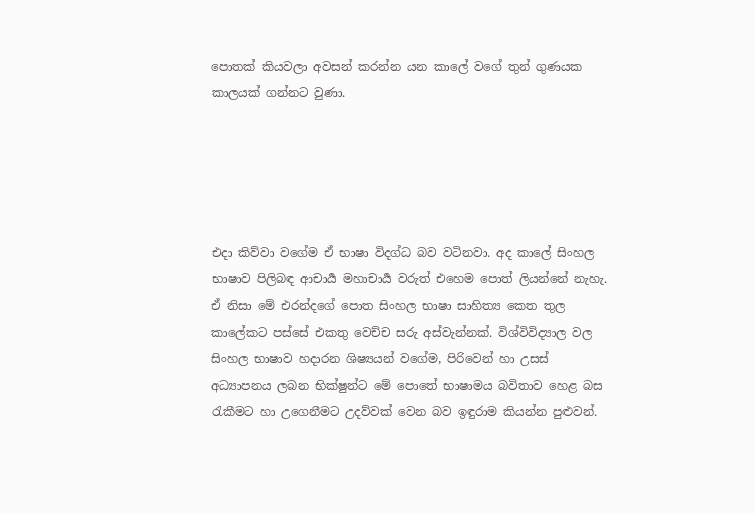පොතක් කියවලා අවසන් කරන්න යන කාලේ වගේ තුන් ගුණයක කාලයක් ගන්නට වුණා.





එදා කිව්වා වගේම ඒ භාෂා විදග්ධ බව වටිනවා. අද කාලේ සිංහල භාෂාව පිලිබඳ ආචාර්‍ය මහාචාර්‍ය වරුත් එහෙම පොත් ලියන්නේ නැහැ. ඒ නිසා මේ එරන්දගේ පොත සිංහල භාෂා සාහිත්‍ය කෙත තුල කාලේකට පස්සේ එකතු වෙච්ච සරු අස්වැන්නක්. විශ්විවිද්‍යාල වල සිංහල භාෂාව හදාරන ශිෂ්‍යයන් වගේම, පිරිවෙන් හා උසස් අධ්‍යාපනය ලබන භික්ෂුන්ට මේ පොතේ භාෂාමය බවිතාව හෙළ බස රැකීමට හා උගෙනීමට උදව්වක් වෙන බව ඉඳුරාම කියන්න පුළුවන්.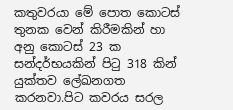කතුවරයා මේ පොත කොටස් තුනක වෙන් කිරීමකින් හා අනු කොටස් 23 ක සන්දර්භයකින් පිටු 318 කින් යුක්තව ලේඛනගත කරනවා.පිට කවරය සරල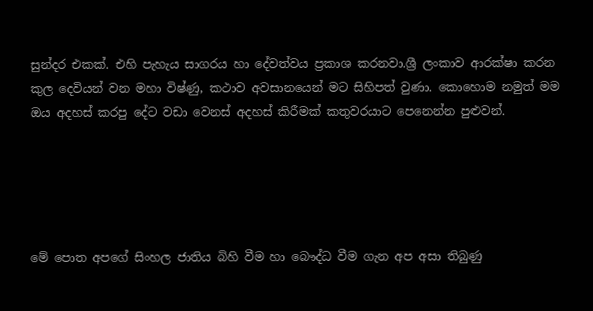සුන්දර එකක්. එහි පැහැය සාගරය හා දේවත්වය ප්‍රකාශ කරනවා.ශ්‍රී ලංකාව ආරක්ෂා කරන කුල දෙවියන් වන මහා විෂ්ණු, කථාව අවසානයෙන් මට සිහිපත් වුණා. කොහොම නමුත් මම ඔය අදහස් කරපු දේට වඩා වෙනස් අදහස් කිරීමක් කතුවරයාට පෙනෙන්න පුළුවන්.





මේ පොත අපගේ සිංහල ජාතිය බිහි වීම හා බෞද්ධ වීම ගැන අප අසා තිබුණු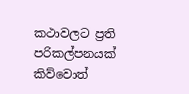කථාවලට ප්‍රති පරිකල්පනයක් කිව්වොත්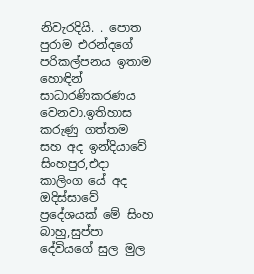නිවැරදියි. . පොත පුරාම එරන්දගේ පරිකල්පනය ඉතාම හොඳින් සාධාරණිකරණය වෙනවා.ඉතිහාස කරුණු ගත්තම සහ අද ඉන්දියාවේ සිංහපුර,එදා කාලිංග යේ අද ඔදිස්සාවේ ප්‍රදේශයක් මේ සිංහ බාහු,සුප්පා දේවියගේ සුල මුල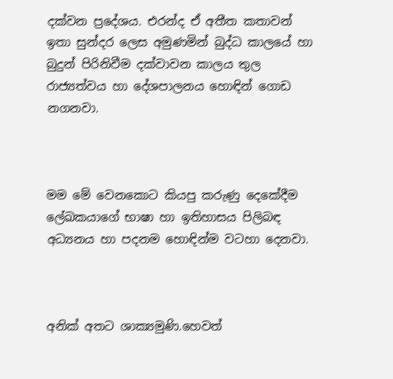දක්වන ප්‍රදේශය. එරන්ද ඒ අතීත කතාවන් ඉතා සුන්දර ලෙස අමුණමින් බුද්ධ කාලයේ හා බුදුන් පිරිනිවීම දක්වාවන කාලය තුල රාජ්‍යත්වය හා දේශපාලනය හොඳින් ගොඩ නගනවා.



මම මේ වෙනකොට කියපු කරුණු දෙකේදීම ලේඛකයාගේ භාෂා හා ඉතිහාසය පිලිබඳ අධ්‍යනය හා පදනම හොඳින්ම වටහා දෙනවා.



අනික් අතට ශාක්‍යමුණි.හෙවත්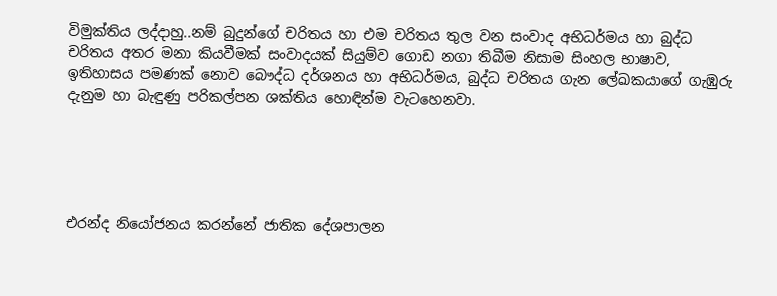විමුක්තිය ලද්දාහු..නම් බුදුන්ගේ චරිතය හා එම චරිතය තුල වන සංවාද අභිධර්මය හා බුද්ධ චරිතය අතර මනා කියවීමක් සංවාදයක් සියුම්ව ගොඩ නගා තිබීම නිසාම සිංහල භාෂාව, ඉතිහාසය පමණක් නොව බෞද්ධ දර්ශනය හා අභිධර්මය, බුද්ධ චරිතය ගැන ලේඛකයාගේ ගැඹුරු දැනුම හා බැඳුණු පරිකල්පන ශක්තිය හොඳින්ම වැටහෙනවා.





එරන්ද නියෝජනය කරන්නේ ජාතික දේශපාලන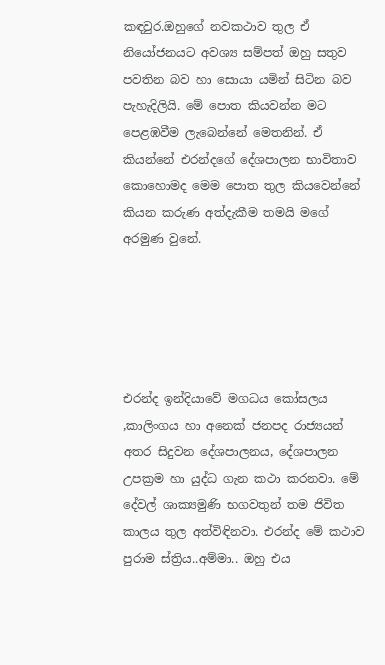කඳවුර.ඔහුගේ නවකථාව තුල ඒ නියෝජනයට අවශ්‍ය සම්පත් ඔහු සතුව පවතින බව හා සොයා යමින් සිටින බව පැහැදිලියි. මේ පොත කියවන්න මට පෙළඹවීම ලැබෙන්නේ මෙතනින්. ඒ කියන්නේ එරන්දගේ දේශපාලන භාවිතාව කොහොමද මෙම පොත තුල කියවෙන්නේ කියන කරුණ අත්දැකීම තමයි මගේ අරමුණ වුනේ.





එරන්ද ඉන්දියාවේ මගධය කෝසලය ,කාලිංගය හා අනෙක් ජනපද රාජ්‍යයන් අතර සිදුවන දේශපාලනය, දේශපාලන උපක්‍රම හා යුද්ධ ගැන කථා කරනවා. මේ දේවල් ශාක්‍යමුණි භගවතුන් තම ජිවිත කාලය තුල අත්විඳිනවා. එරන්ද මේ කථාව පුරාම ස්ත්‍රිය..අම්මා.. ඔහු එය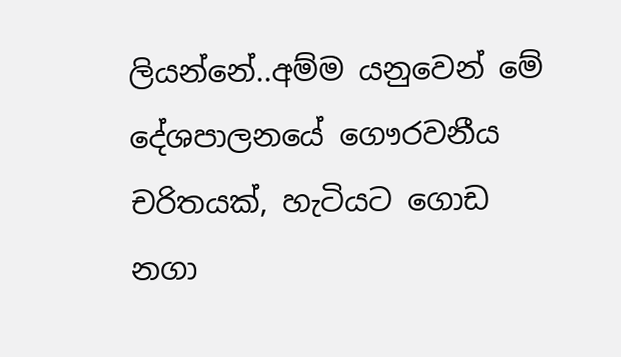ලියන්නේ..අම්ම යනුවෙන් මේ දේශපාලනයේ ගෞරවනීය චරිතයක්, හැටියට ගොඩ නගා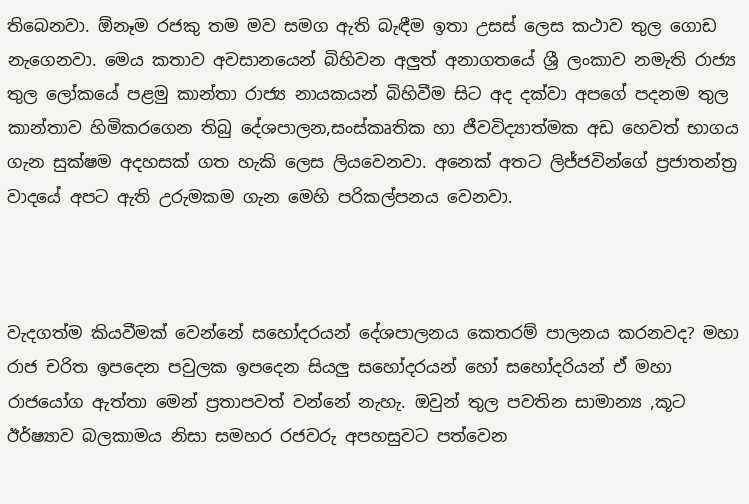තිබෙනවා. ඕනෑම රජකු තම මව සමග ඇති බැඳීම ඉතා උසස් ලෙස කථාව තුල ගොඩ නැගෙනවා. මෙය කතාව අවසානයෙන් බිහිවන අලුත් අනාගතයේ ශ්‍රී ලංකාව නමැති රාජ්‍ය තුල ලෝකයේ පළමු කාන්තා රාජ්‍ය නායකයන් බිහිවීම සිට අද දක්වා අපගේ පදනම තුල කාන්තාව හිමිකරගෙන තිබු දේශපාලන,සංස්කෘතික හා ජීවවිද්‍යාත්මක අඩ හෙවත් භාගය ගැන සුක්ෂම අදහසක් ගත හැකි ලෙස ලියවෙනවා. අනෙක් අතට ලිජ්ජවින්ගේ ප්‍රජාතන්ත්‍ර වාදයේ අපට ඇති උරුමකම ගැන මෙහි පරිකල්පනය වෙනවා.



වැදගත්ම කියවීමක් වෙන්නේ සහෝදරයන් දේශපාලනය කෙතරම් පාලනය කරනවද? මහා රාජ චරිත ඉපදෙන පවුලක ඉපදෙන සියලු සහෝදරයන් හෝ සහෝදරියන් ඒ මහා රාජයෝග ඇත්තා මෙන් ප්‍රතාපවත් වන්නේ නැහැ. ඔවුන් තුල පවතින සාමාන්‍ය ,කූට ඊර්ෂ්‍යාව බලකාමය නිසා සමහර රජවරු අපහසුවට පත්වෙන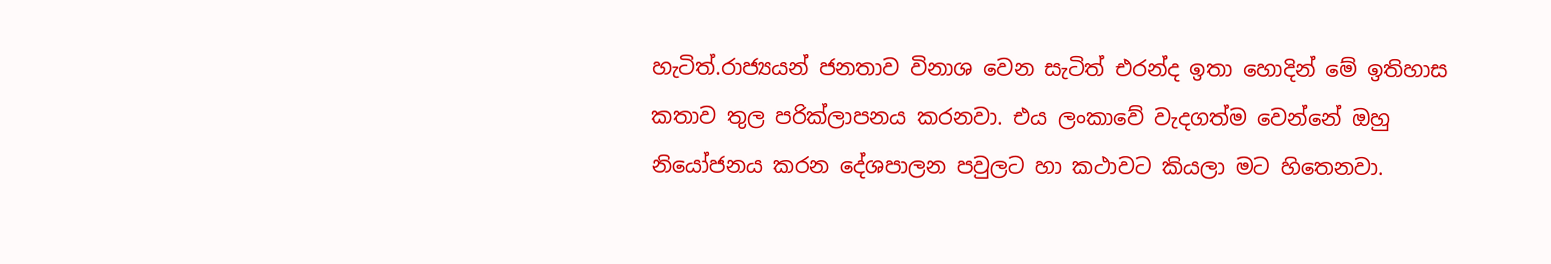හැටිත්.රාජ්‍යයන් ජනතාව විනාශ වෙන සැටිත් එරන්ද ඉතා හොදින් මේ ඉතිහාස කතාව තුල පරික්ලාපනය කරනවා. එය ලංකාවේ වැදගත්ම වෙන්නේ ඔහු නියෝජනය කරන දේශපාලන පවුලට හා කථාවට කියලා මට හිතෙනවා.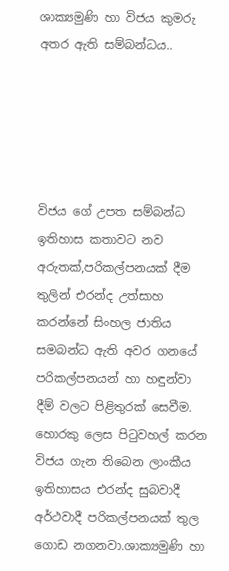ශාක්‍යමුණි හා විජය කුමරු අතර ඇති සම්බන්ධය..





විජය ගේ උපත සම්බන්ධ ඉතිහාස කතාවට නව අරුතක්,පරිකල්පනයක් දීම තුලින් එරන්ද උත්සාහ කරන්නේ සිංහල ජාතිය සමබන්ධ ඇති අවර ගනයේ පරිකල්පනයන් හා හඳුන්වා දීම් වලට පිළිතුරක් සෙවීම. හොරකු ලෙස පිටුවහල් කරන විජය ගැන තිබෙන ලාංකීය ඉතිහාසය එරන්ද සුබවාදී අර්ථවාදී පරිකල්පනයක් තුල ගොඩ නගනවා.ශාක්‍යමුණි හා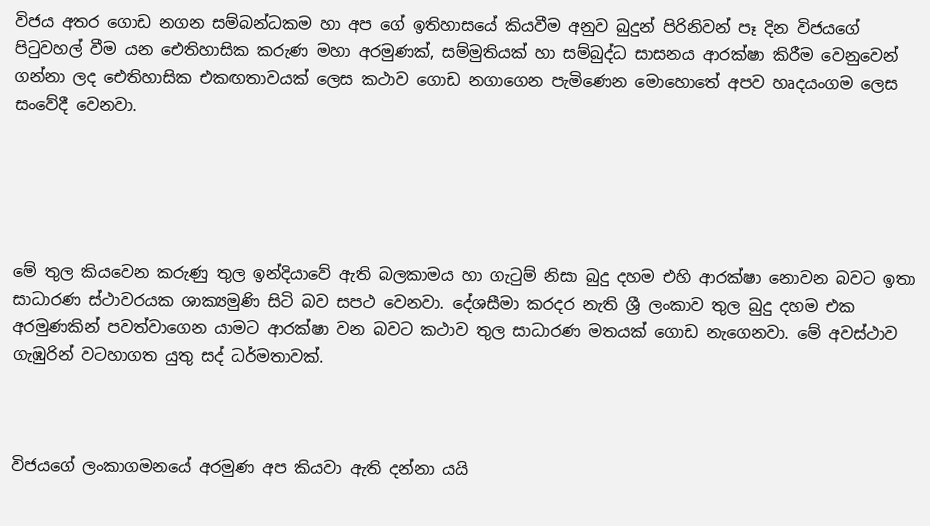විජය අතර ගොඩ නගන සම්බන්ධකම හා අප ගේ ඉතිහාසයේ කියවීම අනුව බුදුන් පිරිනිවන් පෑ දින විජයගේ පිටුවහල් වීම යන ඓතිහාසික කරුණ මහා අරමුණක්, සම්මුතියක් හා සම්බුද්ධ සාසනය ආරක්ෂා කිරීම වෙනුවෙන් ගන්නා ලද ඓතිහාසික එකඟතාවයක් ලෙස කථාව ගොඩ නගාගෙන පැමිණෙන මොහොතේ අපව හෘදයංගම ලෙස සංවේදී වෙනවා.





මේ තුල කියවෙන කරුණු තුල ඉන්දියාවේ ඇති බලකාමය හා ගැටුම් නිසා බුදු දහම එහි ආරක්ෂා නොවන බවට ඉතා සාධාරණ ස්ථාවරයක ශාක්‍යමුණි සිටි බව සපථ වෙනවා. දේශසීමා කරදර නැති ශ්‍රී ලංකාව තුල බුදු දහම එක අරමුණකින් පවත්වාගෙන යාමට ආරක්ෂා වන බවට කථාව තුල සාධාරණ මතයක් ගොඩ නැගෙනවා. මේ අවස්ථාව ගැඹුරින් වටහාගත යුතු සද් ධර්මතාවක්.



විජයගේ ලංකාගමනයේ අරමුණ අප කියවා ඇති දන්නා යයි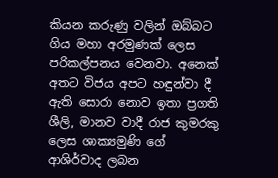කියන කරුණු වලින් ඔබ්බට ගිය මහා අරමුණක් ලෙස පරිකල්පනය වෙනවා. අනෙක් අතට විජය අපට හඳුන්වා දී ඇති සොරා නොව ඉතා ප්‍රගති ශීලි, මානව වාදී රාජ කුමරකු ලෙස ශාක්‍යමුණි ගේ ආශිර්වාද ලබන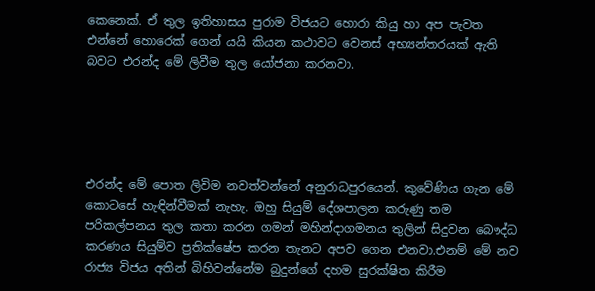කෙනෙක්. ඒ තුල ඉතිහාසය පුරාම විජයට හොරා කියු හා අප පැවත එන්නේ හොරෙක් ගෙන් යයි කියන කථාවට වෙනස් අභ්‍යන්තරයක් ඇති බවට එරන්ද මේ ලිවීම තුල යෝජනා කරනවා.





එරන්ද මේ පොත ලිවිම නවත්වන්නේ අනුරාධපුරයෙන්. කුවේණිය ගැන මේ කොටසේ හැඳින්වීමක් නැහැ. ඔහු සියුම් දේශපාලන කරුණු තම පරිකල්පනය තුල කතා කරන ගමන් මහින්දාගමනය තුලින් සිදුවන බෞද්ධ කරණය සියුම්ව ප්‍රතික්ෂේප කරන තැනට අපව ගෙන එනවා.එනම් මේ නව රාජ්‍ය විජය අතින් බිහිවන්නේම බුදුන්ගේ දහම සුරක්ෂිත කිරීම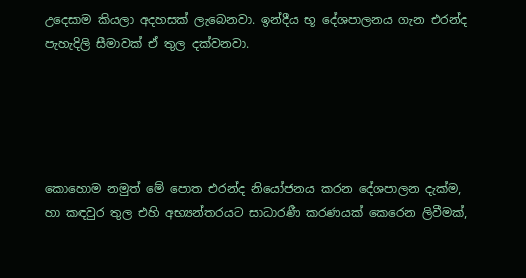උදෙසාම කියලා අදහසක් ලැබෙනවා. ඉන්දීය භූ දේශපාලනය ගැන එරන්ද පැහැදිලි සීමාවක් ඒ තුල දක්වනවා.





කොහොම නමුත් මේ පොත එරන්ද නියෝජනය කරන දේශපාලන දැක්ම, හා කඳවුර තුල එහි අභ්‍යන්තරයට සාධාරණී කරණයක් කෙරෙන ලිවීමක්,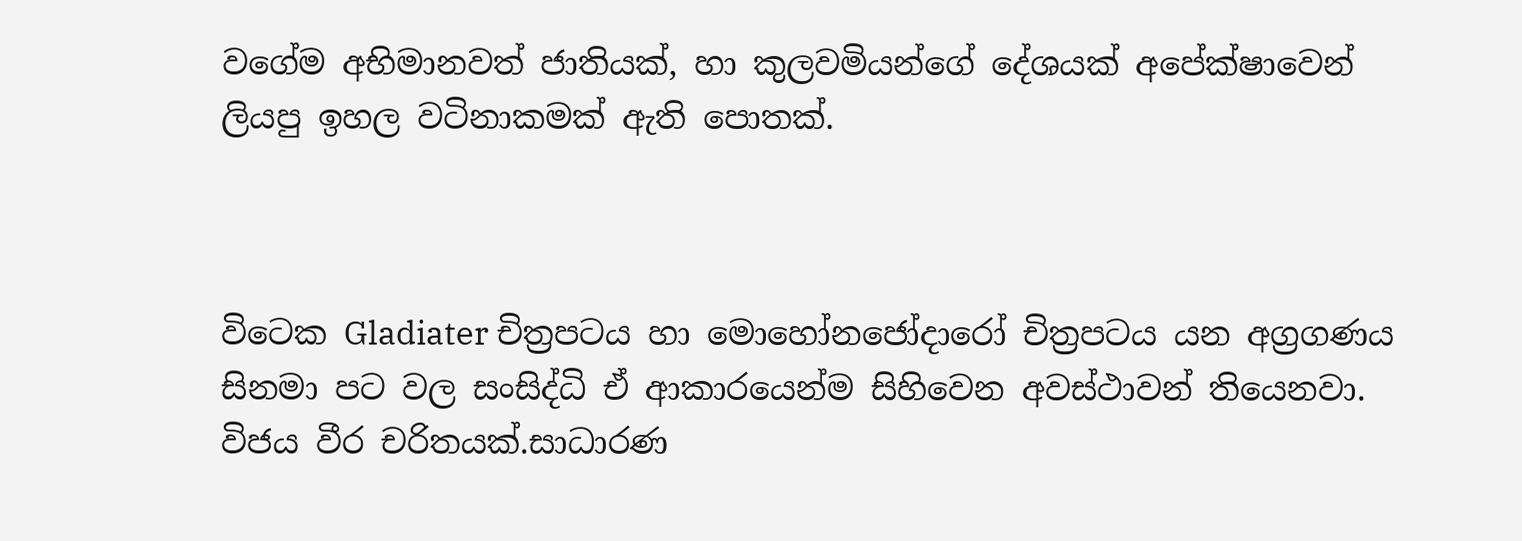වගේම අභිමානවත් ජාතියක්, හා කුලවමියන්ගේ දේශයක් අපේක්ෂාවෙන් ලියපු ඉහල වටිනාකමක් ඇති පොතක්.



විටෙක Gladiater චිත්‍රපටය හා මොහෝනජෝදාරෝ චිත්‍රපටය යන අග්‍රගණය සිනමා පට වල සංසිද්ධි ඒ ආකාරයෙන්ම සිහිවෙන අවස්ථාවන් තියෙනවා. විජය වීර චරිතයක්.සාධාරණ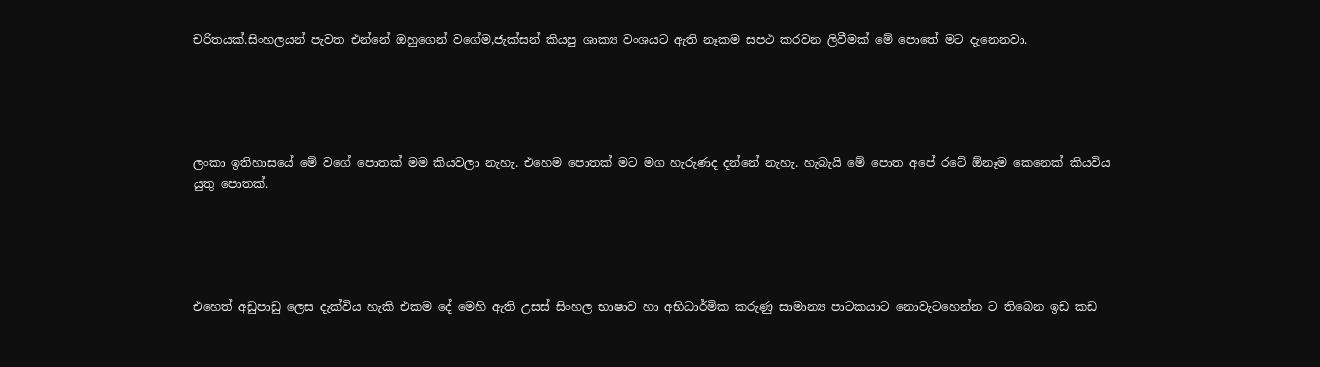චරිතයක්.සිංහලයන් පැවත එන්නේ ඔහුගෙන් වගේම,ජැක්සන් කියපු ශාක්‍ය වංශයට ඇති නෑකම සපථ කරවන ලිවීමක් මේ පොතේ මට දැනෙනවා.





ලංකා ඉතිහාසයේ මේ වගේ පොතක් මම කියවලා නැහැ. එහෙම පොතක් මට මග හැරුණද දන්නේ නැහැ. හැබැයි මේ පොත අපේ රටේ ඕනෑම කෙනෙක් කියවිය යුතු පොතක්.





එහෙත් අඩුපාඩු ලෙස දැක්විය හැකි එකම දේ මෙහි ඇති උසස් සිංහල භාෂාව හා අභිධාර්මික කරුණු සාමාන්‍ය පාටකයාට නොවැටහෙන්න ට තිබෙන ඉඩ කඩ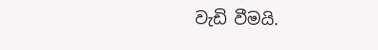වැඩි වීමයි.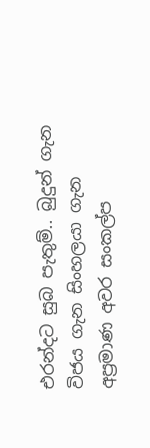එරන්දට සුබ පැතුම්.. බුදුන් ගැන විජය ගැන සිංහලයා ගැන අප්‍රමාණ අවර සංකල්ප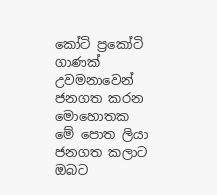කෝටි ප්‍රකෝටි ගාණක් උවමනාවෙන් ජනගත කරන මොහොතක මේ පොත ලියා ජනගත කලාට ඔබට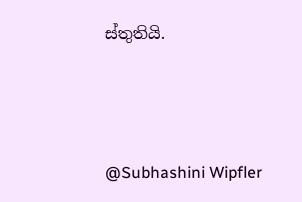ස්තුතියි.



@Subhashini Wipfler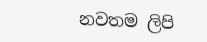නවතම ලිපි